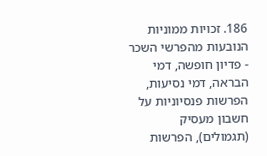186. זכויות ממוניות הנובעות מהפרשי השכר - פדיון חופשה, דמי הבראה, דמי נסיעות, הפרשות פנסיוניות על חשבון מעסיק (תגמולים), הפרשות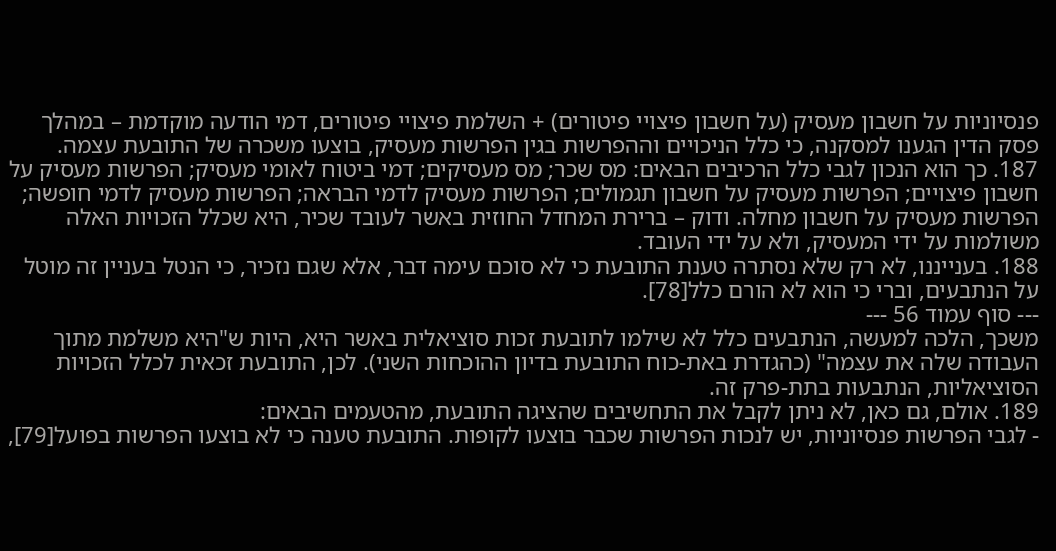פנסיוניות על חשבון מעסיק (על חשבון פיצויי פיטורים) + השלמת פיצויי פיטורים, דמי הודעה מוקדמת – במהלך פסק הדין הגענו למסקנה, כי כלל הניכויים וההפרשות בגין הפרשות מעסיק, בוצעו משכרה של התובעת עצמה.
187. כך הוא הנכון לגבי כלל הרכיבים הבאים: מס שכר; מס מעסיקים; דמי ביטוח לאומי מעסיק; הפרשות מעסיק על חשבון פיצויים; הפרשות מעסיק על חשבון תגמולים; הפרשות מעסיק לדמי הבראה; הפרשות מעסיק לדמי חופשה; הפרשות מעסיק על חשבון מחלה. ודוק – ברירת המחדל החוזית באשר לעובד שכיר, היא שכלל הזכויות האלה משולמות על ידי המעסיק, ולא על ידי העובד.
188. בענייננו, לא רק שלא נסתרה טענת התובעת כי לא סוכם עימה דבר, אלא שגם נזכיר, כי הנטל בעניין זה מוטל על הנתבעים, וברי כי הוא לא הורם כלל[78].
--- סוף עמוד 56 ---
משכך, הלכה למעשה, הנתבעים כלל לא שילמו לתובעת זכות סוציאלית באשר היא, היות ש"היא משלמת מתוך העבודה שלה את עצמה" (כהגדרת באת-כוח התובעת בדיון ההוכחות השני). לכן, התובעת זכאית לכלל הזכויות הסוציאליות, הנתבעות בתת-פרק זה.
189. אולם, גם כאן, לא ניתן לקבל את התחשיבים שהציגה התובעת, מהטעמים הבאים:
- לגבי הפרשות פנסיוניות, יש לנכות הפרשות שכבר בוצעו לקופות. התובעת טענה כי לא בוצעו הפרשות בפועל[79],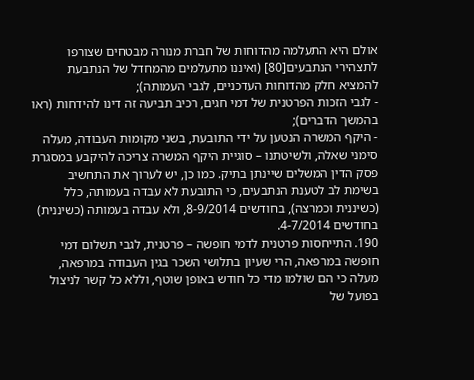אולם היא התעלמה מהדוחות של חברת מנורה מבטחים שצורפו לתצהירי הנתבעים[80] (ואיננו מתעלמים מהמחדל של הנתבעת להמציא חלק מהדוחות העדכניים, לגבי העמותה);
- לגבי הזכות הפרטנית של דמי חגים, רכיב תביעה זה דינו להידחות (ראו בהמשך הדברים);
- היקף המשרה הנטען על ידי התובעת, בשני מקומות העבודה, מעלה סימני שאלה, ולשיטתנו – סוגיית היקף המשרה צריכה להיקבע במסגרת פסק הדין המשלים שיינתן בתיק. כמו כן, יש לערוך את התחשיב בשימת לב לטענת הנתבעים, כי התובעת לא עבדה בעמותה, כלל (כשיננית וכמרצה), בחודשים 8-9/2014, ולא עבדה בעמותה (כשיננית) בחודשים 4-7/2014.
190. התייחסות פרטנית לדמי חופשה – פרטנית, לגבי תשלום דמי חופשה במרפאה, הרי שעיון בתלושי השכר בגין העבודה במרפאה, מעלה כי הם שולמו מדי כל חודש באופן שוטף, וללא כל קשר לניצול בפועל של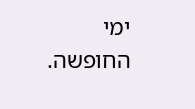ימי החופשה.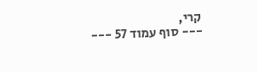קרי,
--- סוף עמוד 57 ---